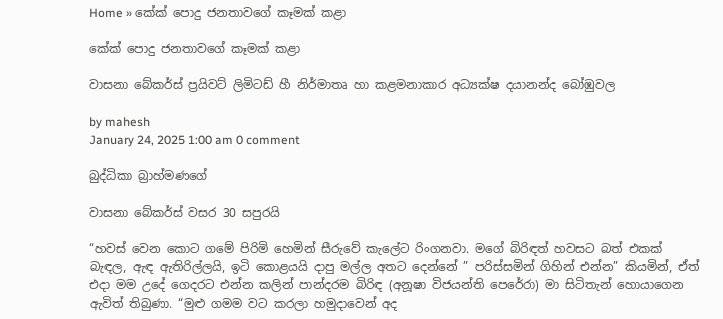Home » කේක් පොදු ජනතාවගේ කෑමක් කළා

කේක් පොදු ජනතාවගේ කෑමක් කළා

වාසනා බේකර්ස් ප්‍රයිවට් ලිමිටඩ් හී නිර්මාතෘ හා කළමනාකාර අධ්‍යක්ෂ දයානන්ද බෝඹුවල

by mahesh
January 24, 2025 1:00 am 0 comment

බුද්ධිකා බ්‍රාහ්මණගේ

වාසනා බේකර්ස් වසර 30 සපුරයි

“හවස් වෙන කොට ගමේ පිරිමි හෙමින් සීරුවේ කැලේට රිංගනවා. මගේ බිරිඳත් හවසට බත් එකක් බැඳල, ඇඳ ඇතිරිල්ලයි, ඉටි කොළයයි දාපු මල්ල අතට දෙන්නේ ” පරිස්සමින් ගිහින් එන්න” කියමින්, ඒත් එදා මම උදේ ගෙදරට එන්න කලින් පාන්දරම බිරිඳ (අනූෂා විජයන්ති පෙරේරා) මා සිටිතැන් හොයාගෙන ඇවිත් තිබුණා. “මුළු ගමම වට කරලා හමුදාවෙන් අද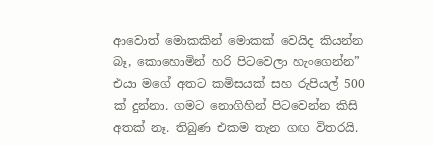ආවොත් මොකකින් මොකක් වෙයිද කියන්න බෑ, කොහොමින් හරි පිටවෙලා හැංගෙන්න” එයා මගේ අතට කමිසයක් සහ රුපියල් 500 ක් දුන්නා. ගමට නොගිහින් පිටවෙන්න කිසි අතක් නෑ. තිබුණ එකම තැන ගඟ විතරයි.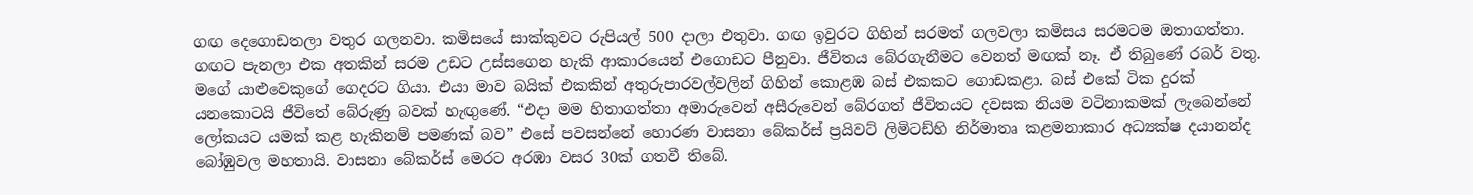ගඟ දෙගොඩතලා වතුර ගලනවා. කමිසයේ සාක්කුවට රුපියල් 500 දාලා එතුවා. ගඟ ඉවුරට ගිහින් සරමත් ගලවලා කමිසය සරමටම ඔතාගත්තා. ගඟට පැනලා එක අතකින් සරම උඩට උස්සගෙන හැකි ආකාරයෙන් එගොඩට පීනුවා. ජීවිතය බේරගැනීමට වෙනත් මඟක් නෑ. ඒ තිබුණේ රබර් වතු. මගේ යාළුවෙකුගේ ගෙදරට ගියා. එයා මාව බයික් එකකින් අතුරුපාරවල්වලින් ගිහින් කොළඹ බස් එකකට ගොඩකළා. බස් එකේ ටික දුරක් යනකොටයි ජීවිතේ බේරුණු බවක් හැඟුණේ. “එදා මම හිතාගත්තා අමාරුවෙන් අසීරුවෙන් බේරගත් ජීවිතයට දවසක නියම වටිනාකමක් ලැබෙන්නේ ලෝකයට යමක් කළ හැකිනම් පමණක් බව” එසේ පවසන්නේ හොරණ වාසනා බේකර්ස් ප්‍රයිවට් ලිමිටඩ්හි නිර්මාතෘ කළමනාකාර අධ්‍යක්ෂ දයානන්ද බෝඹුවල මහතායි. වාසනා බේකර්ස් මෙරට අරඹා වසර 30ක් ගතවී තිබේ.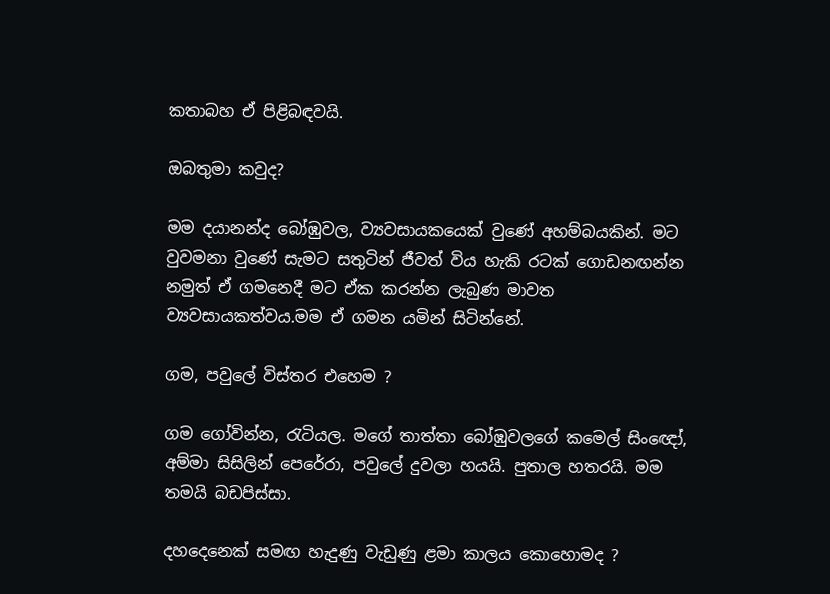කතාබහ ඒ පිළිබඳවයි.

ඔබතුමා කවුද?

මම දයානන්ද බෝඹුවල, ව්‍යවසායකයෙක් වුණේ අහම්බයකින්. මට වුවමනා වුණේ සැමට සතුටින් ජීවත් විය හැකි රටක් ගොඩනඟන්න නමුත් ඒ ගමනෙදී මට ඒක කරන්න ලැබුණ මාවත ව්‍යවසායකත්වය.මම ඒ ගමන යමින් සිටින්නේ.

ගම, පවුලේ විස්තර එහෙම ?

ගම ගෝවින්න, රැටියල. මගේ තාත්තා බෝඹුවලගේ කමෙල් සිංඥෝ, අම්මා සිසිලින් පෙරේරා, පවුලේ දුවලා හයයි. පුතාල හතරයි. මම තමයි බඩපිස්සා.

දහදෙනෙක් සමඟ හැදුණු වැඩුණු ළමා කාලය කොහොමද ?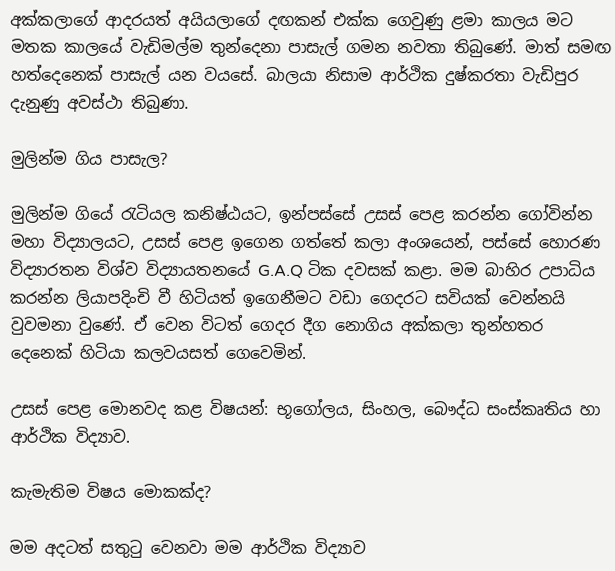අක්කලාගේ ආදරයත් අයියලාගේ දඟකන් එක්ක ගෙවුණු ළමා කාලය මට මතක කාලයේ වැඩිමල්ම තුන්දෙනා පාසැල් ගමන නවතා තිබුණේ. මාත් සමඟ හත්දෙනෙක් පාසැල් යන වයසේ. බාලයා නිසාම ආර්ථික දුෂ්කරතා වැඩිපුර දැනුණු අවස්ථා තිබුණා.

මුලින්ම ගිය පාසැල?

මුලින්ම ගියේ රැටියල කනිෂ්ඨයට, ඉන්පස්සේ උසස් පෙළ කරන්න ගෝවින්න මහා විද්‍යාලයට, උසස් පෙළ ඉගෙන ගත්තේ කලා අංශයෙන්, පස්සේ හොරණ විද්‍යාරතන විශ්ව විද්‍යායතනයේ G.A.Q ටික දවසක් කළා. මම බාහිර උපාධිය කරන්න ලියාපදිංචි වී හිටියත් ඉගෙනීමට වඩා ගෙදරට සවියක් වෙන්නයි වුවමනා වුණේ. ඒ වෙන විටත් ගෙදර දීග නොගිය අක්කලා තුන්හතර දෙනෙක් හිටියා කලවයසත් ගෙවෙමින්.

උසස් පෙළ මොනවද කළ විෂයන්: භූගෝලය, සිංහල, බෞද්ධ සංස්කෘතිය හා ආර්ථික විද්‍යාව.

කැමැතිම විෂය මොකක්ද?

මම අදටත් සතුටු වෙනවා මම ආර්ථික විද්‍යාව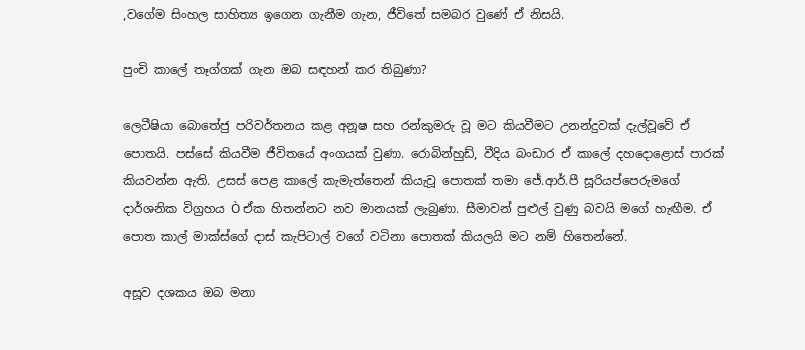,වගේම සිංහල සාහිත්‍ය ඉගෙන ගැනීම ගැන, ජීවිතේ සමබර වුණේ ඒ නිසයි.

පුංචි කාලේ තෑග්ගක් ගැන ඔබ සඳහන් කර තිබුණා?

ලෙටීෂියා බොතේජු පරිවර්තනය කළ අනූෂ සහ රන්කුමරු වූ මට කියවීමට උනන්දුවක් දැල්වූවේ ඒ පොතයි. පස්සේ කියවීම ජීවිතයේ අංගයක් වුණා. රොබින්හුඩ්, වීදිය බංඩාර ඒ කාලේ දහදොළොස් පාරක් කියවන්න ඇති. උසස් පෙළ කාලේ කැමැත්තෙන් කියැවූ පොතක් තමා ජේ.ආර්.පී සූරියප්පෙරුමගේ දාර්ශනික විග්‍රහය Ò ඒක හිතන්නට නව මානයක් ලැබුණා. සීමාවන් පුළුල් වුණු බවයි මගේ හැඟීම. ඒ පොත කාල් මාක්ස්ගේ දාස් කැපිටාල් වගේ වටිනා පොතක් කියලයි මට නම් හිතෙන්නේ.

අසූව දශකය ඔබ මනා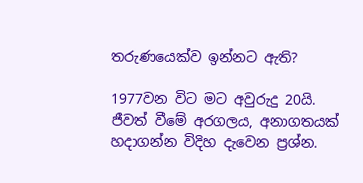තරුණයෙක්ව ඉන්නට ඇති?

1977වන විට මට අවුරුදු 20යි. ජීවත් වීමේ අරගලය, අනාගතයක් හදාගන්න විදිහ දැවෙන ප්‍රශ්න.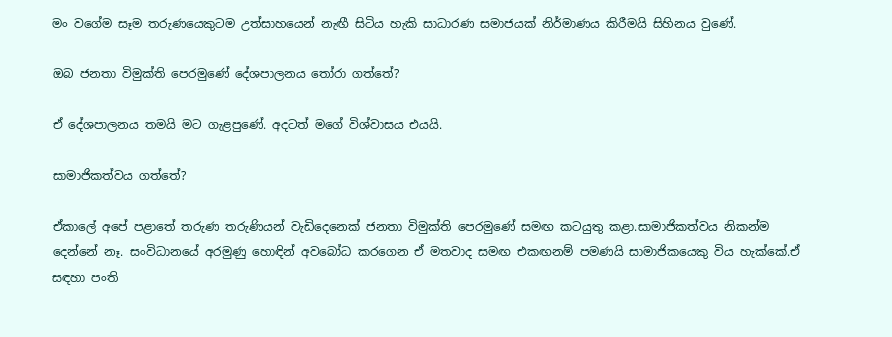මං වගේම සෑම තරුණයෙකුටම උත්සාහයෙන් නැඟී සිටිය හැකි සාධාරණ සමාජයක් නිර්මාණය කිරීමයි සිහිනය වුණේ.

ඔබ ජනතා විමුක්ති පෙරමුණේ දේශපාලනය තෝරා ගත්තේ?

ඒ දේශපාලනය තමයි මට ගැළපුණේ. අදටත් මගේ විශ්වාසය එයයි.

සාමාජිකත්වය ගත්තේ?

ඒකාලේ අපේ පළාතේ තරුණ තරුණියන් වැඩිදෙනෙක් ජනතා විමුක්ති පෙරමුණේ සමඟ කටයුතු කළා.සාමාජිකත්වය නිකන්ම දෙන්නේ නෑ. සංවිධානයේ අරමුණු හොඳින් අවබෝධ කරගෙන ඒ මතවාද සමඟ එකඟනම් පමණයි සාමාජිකයෙකු විය හැක්කේ.ඒ සඳහා පංති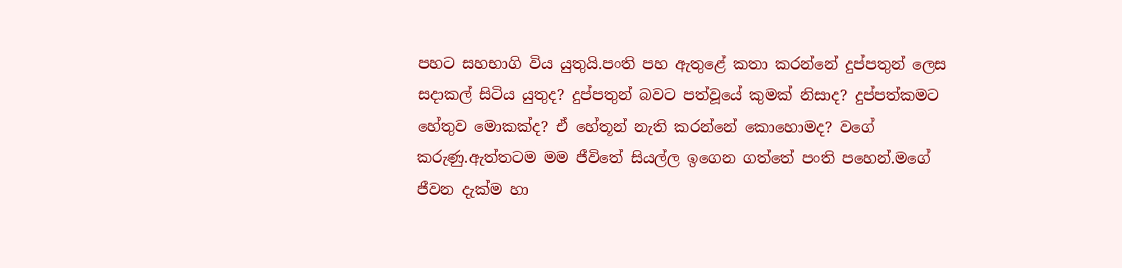පහට සහභාගි විය යුතුයි.පංති පහ ඇතුළේ කතා කරන්නේ දුප්පතුන් ලෙස සදාකල් සිටිය යුතුද? දුප්පතුන් බවට පත්වූයේ කුමක් නිසාද? දුප්පත්කමට හේතුව මොකක්ද? ඒ හේතූන් නැති කරන්නේ කොහොමද? වගේ කරුණු.ඇත්තටම මම ජීවිතේ සියල්ල ඉගෙන ගත්තේ පංති පහෙන්.මගේ ජීවන දැක්ම හා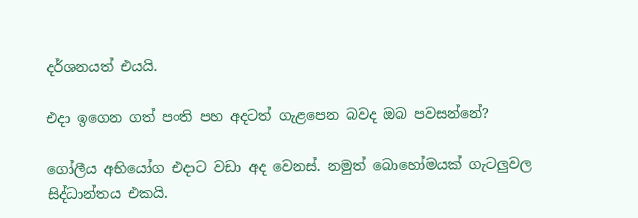දර්ශනයත් එයයි.

එදා ඉගෙන ගත් පංති පහ අදටත් ගැළපෙන බවද ඔබ පවසන්නේ?

ගෝලීය අභියෝග එදාට වඩා අද වෙනස්. නමුත් බොහෝමයක් ගැටලුවල සිද්ධාන්තය එකයි.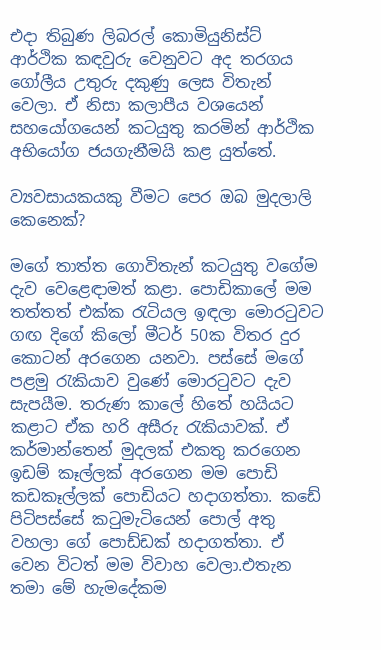එදා තිබුණ ලිබරල් කොමියුනිස්ට් ආර්ථික කඳවුරු වෙනුවට අද තරගය ගෝලීය උතුරු දකුණු ලෙස විතැන් වෙලා. ඒ නිසා කලාපීය වශයෙන් සහයෝගයෙන් කටයුතු කරමින් ආර්ථික අභියෝග ජයගැනීමයි කළ යුත්තේ.

ව්‍යවසායකයකු වීමට පෙර ඔබ මුදලාලි කෙනෙක්?

මගේ තාත්ත ගොවිතැන් කටයුතු වගේම දැව වෙළෙඳාමත් කළා. පොඩිකාලේ මම තත්තත් එක්ක රැටියල ඉඳලා මොරටුවට ගඟ දිගේ කිලෝ මීටර් 50ක විතර දුර කොටන් අරගෙන යනවා. පස්සේ මගේ පළමු රැකියාව වුණේ මොරටුවට දැව සැපයීම. තරුණ කාලේ හිතේ හයියට කළාට ඒක හරි අසීරු රැකියාවක්. ඒ කර්මාන්තෙන් මුදලක් එකතු කරගෙන ඉඩම් කෑල්ලක් අරගෙන මම පොඩි කඩකෑල්ලක් පොඩියට හදාගත්තා. කඩේ පිටිපස්සේ කටුමැටියෙන් පොල් අතු වහලා ගේ පොඩ්ඩක් හදාගත්තා. ඒ වෙන විටත් මම විවාහ වෙලා.එතැන තමා මේ හැමදේකම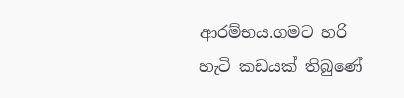ආරම්භය.ගමට හරි හැටි කඩයක් තිබුණේ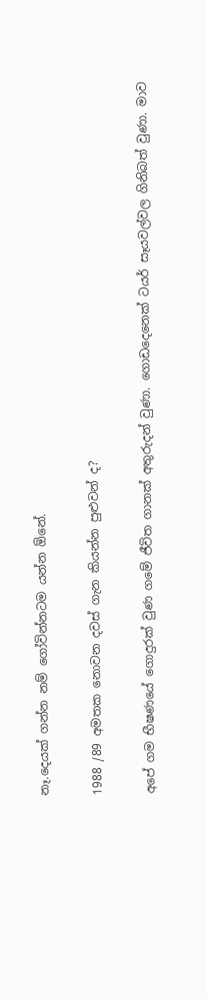නෑ.දෙයක් ගන්න නම් ගෝවින්නටම යන්න ඕනේ.

1988 /89 අමතක නොවන දවස් ගැන කියන්න පුළුවන් ද?

අපේ ගම භීෂණයේ ගොදුරක් වුණ ගමේ ජීවිත ගානක් අතුරුදන් වුණා. ගොඩදෙනෙක් ටයර් සෑයවල්වල ගිනිබත් වුණා. මාව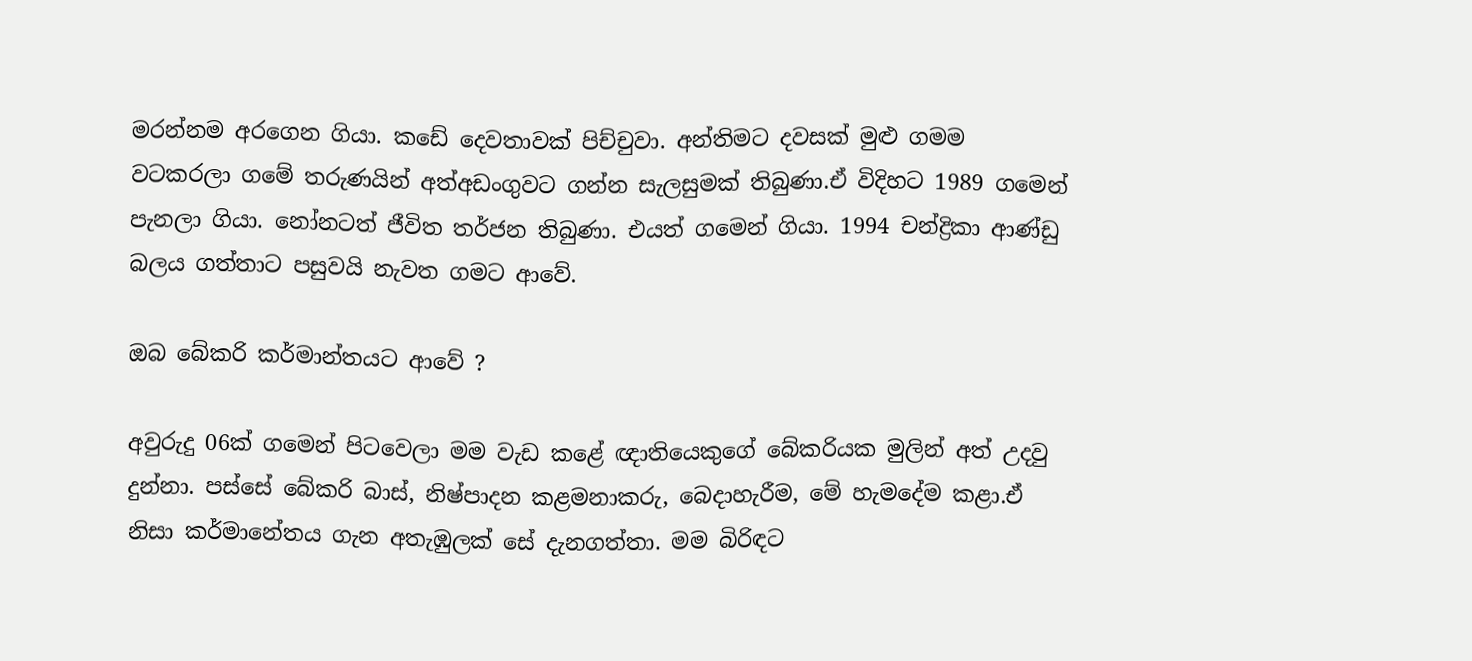මරන්නම අරගෙන ගියා. කඩේ දෙවතාවක් පිච්චුවා. අන්තිමට දවසක් මුළු ගමම වටකරලා ගමේ තරුණයින් අත්අඩංගුවට ගන්න සැලසුමක් තිබුණා.ඒ විදිහට 1989 ගමෙන් පැනලා ගියා. නෝනටත් ජීවිත තර්ජන තිබුණා. එයත් ගමෙන් ගියා. 1994 චන්ද්‍රිකා ආණ්ඩු බලය ගත්තාට පසුවයි නැවත ගමට ආවේ.

ඔබ බේකරි කර්මාන්තයට ආවේ ?

අවුරුදු 06ක් ගමෙන් පිටවෙලා මම වැඩ කළේ ඥාතියෙකුගේ බේකරියක මුලින් අත් උදවු දුන්නා. පස්සේ බේකරි බාස්, නිෂ්පාදන කළමනාකරු, බෙදාහැරීම, මේ හැමදේම කළා.ඒ නිසා කර්මානේතය ගැන අතැඹුලක් සේ දැනගත්තා. මම බිරිඳට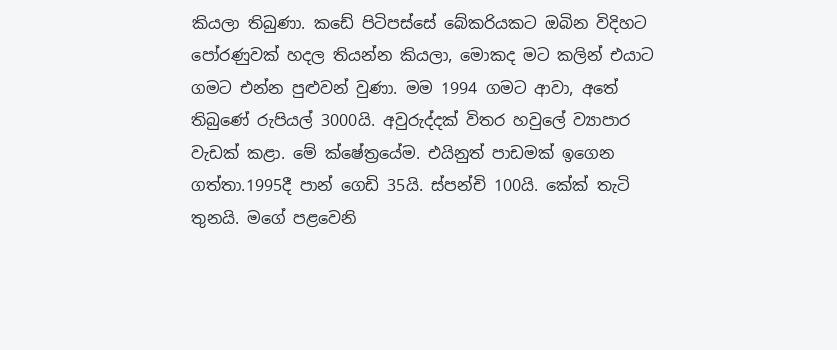කියලා තිබුණා. කඩේ පිටිපස්සේ බේකරියකට ඔබින විදිහට පෝරණුවක් හදල තියන්න කියලා, මොකද මට කලින් එයාට ගමට එන්න පුළුවන් වුණා. මම 1994 ගමට ආවා, අතේ තිබුණේ රුපියල් 3000යි. අවුරුද්දක් විතර හවුලේ ව්‍යාපාර වැඩක් කළා. මේ ක්ෂේත්‍රයේම. එයිනුත් පාඩමක් ඉගෙන ගත්තා.1995දී පාන් ගෙඩි 35යි. ස්පන්චි 100යි. කේක් තැටි තුනයි. මගේ පළවෙනි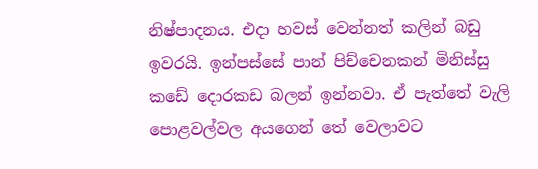නිෂ්පාදනය. එදා හවස් වෙන්නත් කලින් බඩු ඉවරයි. ඉන්පස්සේ පාන් පිච්චෙනකන් මිනිස්සු කඩේ දොරකඩ බලන් ඉන්නවා. ඒ පැත්තේ වැලි පොළවල්වල අයගෙන් තේ වෙලාවට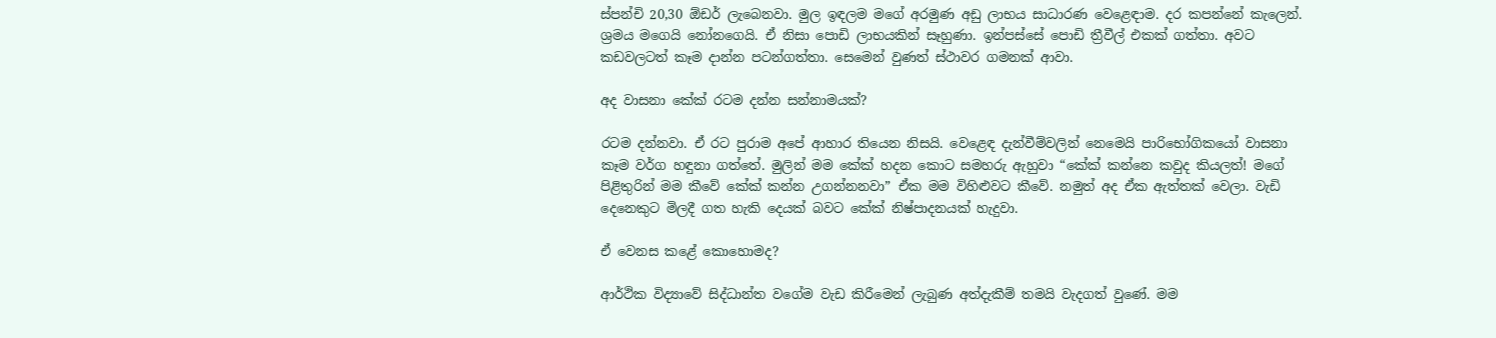ස්පන්චි 20,30 ඕඩර් ලැබෙනවා. මුල ඉඳලම මගේ අරමුණ අඩු ලාභය සාධාරණ වෙළෙඳාම. දර කපන්නේ කැලෙන්. ශ්‍රමය මගෙයි නෝනගෙයි. ඒ නිසා පොඩි ලාභයකින් සෑහුණා. ඉන්පස්සේ පොඩි ත්‍රීවීල් එකක් ගත්තා. අවට කඩවලටත් කෑම දාන්න පටන්ගත්තා. සෙමෙන් වුණත් ස්ථාවර ගමනක් ආවා.

අද වාසනා කේක් රටම දන්න සන්නාමයක්?

රටම දන්නවා. ඒ රට පුරාම අපේ ආහාර තියෙන නිසයි. වෙළෙඳ දැන්වීම්වලින් නෙමෙයි පාරිභෝගිකයෝ වාසනා කෑම වර්ග හඳුනා ගත්තේ. මුලින් මම කේක් හදන කොට සමහරු ඇහුවා “කේක් කන්නෙ කවුද කියලත්! මගේ පිළිතුරින් මම කීවේ කේක් කන්න උගන්නනවා” ඒක මම විහිළුවට කීවේ. නමුත් අද ඒක ඇත්තක් වෙලා. වැඩි දෙනෙකුට මිලදී ගත හැකි දෙයක් බවට කේක් නිෂ්පාදනයක් හැදුවා.

ඒ වෙනස කළේ කොහොමද?

ආර්ථික විද්‍යාවේ සිද්ධාන්ත වගේම වැඩ කිරීමෙන් ලැබුණ අත්දැකීම් තමයි වැදගත් වුණේ. මම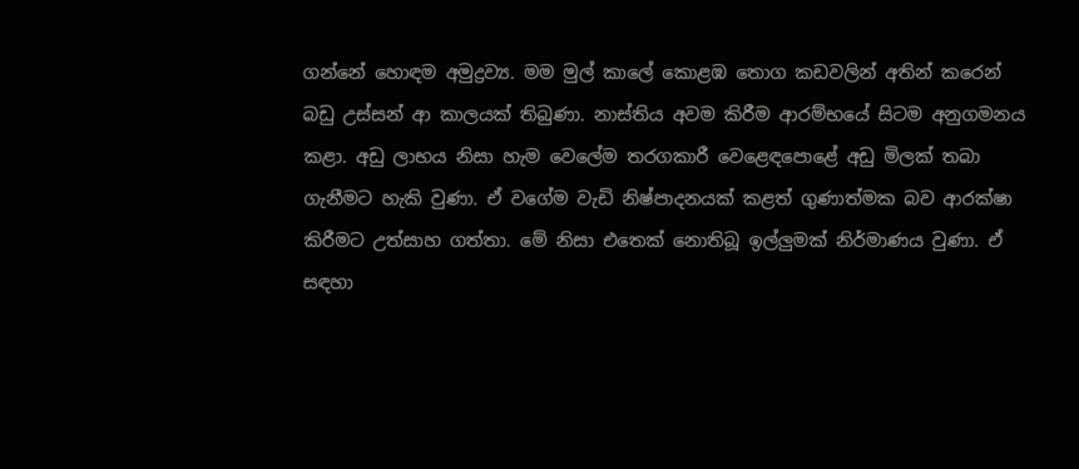ගන්නේ හොඳම අමුද්‍රව්‍ය. මම මුල් කාලේ කොළඹ තොග කඩවලින් අතින් කරෙන් බඩු උස්සන් ආ කාලයක් තිබුණා. නාස්තිය අවම කිරීම ආරම්භයේ සිටම අනුගමනය කළා. අඩු ලාභය නිසා හැම වෙලේම තරගකාරී වෙළෙඳපොළේ අඩු මිලක් තබා ගැනීමට හැකි වුණා. ඒ වගේම වැඩි නිෂ්පාදනයක් කළත් ගුණාත්මක බව ආරක්ෂා කිරීමට උත්සාහ ගත්තා. මේ නිසා එතෙක් නොතිබූ ඉල්ලුමක් නිර්මාණය වුණා. ඒ සඳහා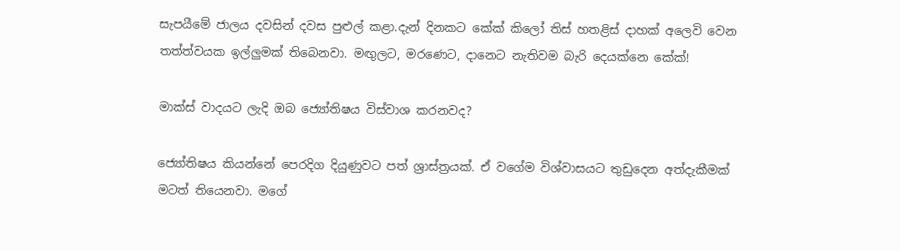සැපයීමේ ජාලය දවසින් දවස පුළුල් කළා.දැන් දිනකට කේක් කිලෝ තිස් හතළිස් දාහක් අලෙවි වෙන තත්ත්වයක ඉල්ලුමක් තිබෙනවා. මඟුලට, මරණෙට, දානෙට නැතිවම බැරි දෙයක්නෙ කේක්!

මාක්ස් වාදයට ලැදි ඔබ ජ්‍යෝතිෂය විස්වාශ කරනවද?

ජ්‍යෝතිෂය කියන්නේ පෙරදිග දියුණුවට පත් ශ්‍රාස්ත්‍රයක්. ඒ වගේම විශ්වාසයට තුඩුදෙන අත්දැකීමක් මටත් තියෙනවා. මගේ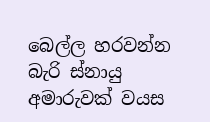බෙල්ල හරවන්න බැරි ස්නායු අමාරුවක් වයස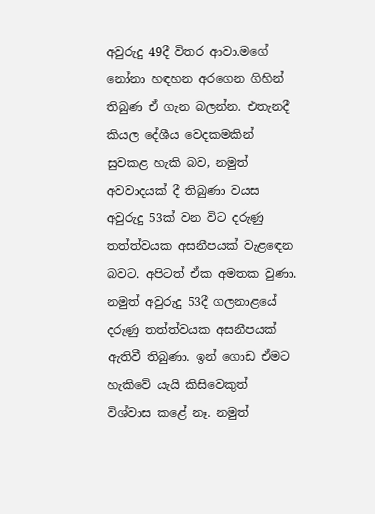අවුරුදු 49දී විතර ආවා.මගේ නෝනා හඳහන අරගෙන ගිහින් තිබුණ ඒ ගැන බලන්න. එතැනදී කියල දේශීය වෙදකමකින් සුවකළ හැකි බව, නමුත් අවවාදයක් දී තිබුණා වයස අවුරුදු 53ක් වන විට දරුණු තත්ත්වයක අසනීපයක් වැළඳෙන බවට. අපිටත් ඒක අමතක වුණා. නමුත් අවුරුදු 53දී ගලනාළයේ දරුණු තත්ත්වයක අසනීපයක් ඇතිවී තිබුණා. ඉන් ගොඩ ඒමට හැකිවේ යැයි කිසිවෙකුත් විශ්වාස කළේ නෑ. නමුත්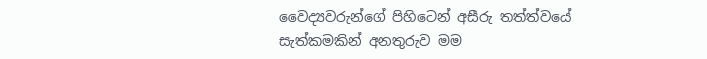වෛද්‍යවරුන්ගේ පිහිටෙන් අසීරු තත්ත්වයේ සැත්කමකින් අනතුරුව මම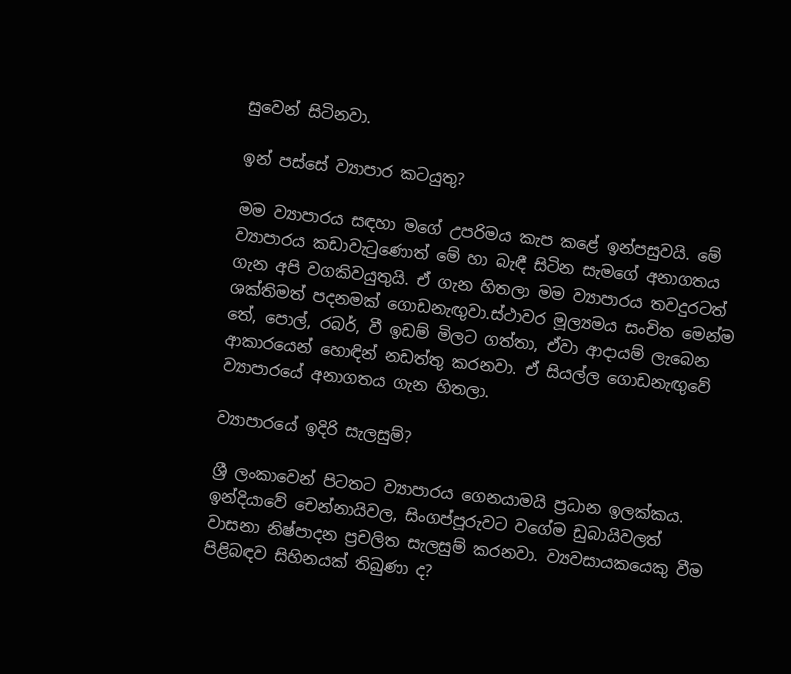සුවෙන් සිටිනවා.

ඉන් පස්සේ ව්‍යාපාර කටයුතු?

මම ව්‍යාපාරය සඳහා මගේ උපරිමය කැප කළේ ඉන්පසුවයි. මේ ව්‍යාපාරය කඩාවැටුණොත් මේ හා බැඳී සිටින සැමගේ අනාගතය ගැන අපි වගකිවයුතුයි. ඒ ගැන හිතලා මම ව්‍යාපාරය තවදුරටත් ශක්තිමත් පදනමක් ගොඩනැඟුවා.ස්ථාවර මූල්‍යමය සංචිත මෙන්ම තේ, පොල්, රබර්, වී ඉඩම් මිලට ගත්තා, ඒවා ආදායම් ලැබෙන ආකාරයෙන් හොඳින් නඩත්තු කරනවා. ඒ සියල්ල ගොඩනැඟුවේ ව්‍යාපාරයේ අනාගතය ගැන හිතලා.

ව්‍යාපාරයේ ඉදිරි සැලසුම්?

ශ්‍රී ලංකාවෙන් පිටතට ව්‍යාපාරය ගෙනයාමයි ප්‍රධාන ඉලක්කය. ඉන්දියාවේ චෙන්නායිවල, සිංගප්පූරුවට වගේම ඩුබායිවලත් වාසනා නිෂ්පාදන ප්‍රචලිත සැලසුම් කරනවා. ව්‍යවසායකයෙකු වීම පිළිබඳව සිහිනයක් තිබුණා ද?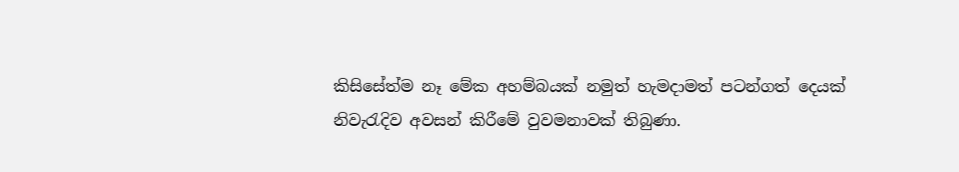කිසිසේත්ම නෑ මේක අහම්බයක් නමුත් හැමදාමත් පටන්ගත් දෙයක් නිවැරැදිව අවසන් කිරීමේ වුවමනාවක් තිබුණා.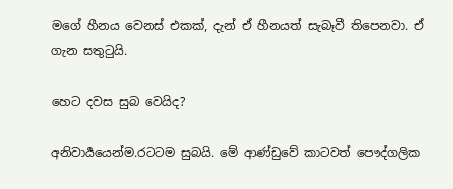මගේ හීනය වෙනස් එකක්, දැන් ඒ හීනයත් සැබෑවී තිපෙනවා. ඒ ගැන සතුටුයි.

හෙට දවස සුබ වෙයිද?

අනිවාර්‍යයෙන්ම.රටටම සුබයි. මේ ආණ්ඩුවේ කාටවත් පෞද්ගලික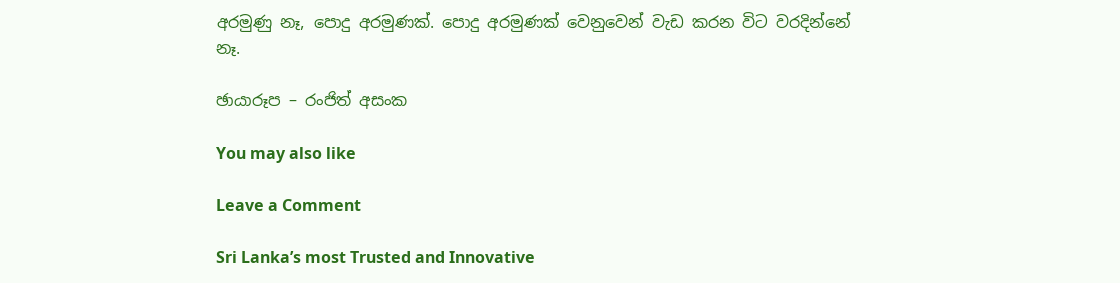අරමුණු නෑ, පොදු අරමුණක්. පොදු අරමුණක් වෙනුවෙන් වැඩ කරන විට වරදින්නේ නෑ.

ඡායාරූප – රංජිත් අසංක

You may also like

Leave a Comment

Sri Lanka’s most Trusted and Innovative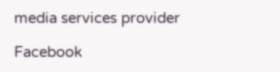media services provider

Facebook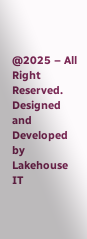@2025 – All Right Reserved. Designed and Developed by Lakehouse IT